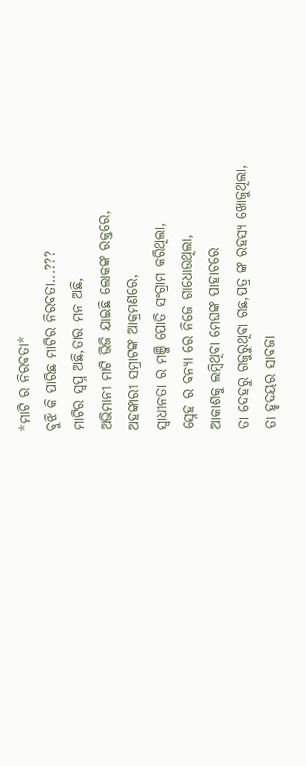*ମାଟି ର ନିରବତା*
ବୁଝି କି ପାରିଛ ମାଟିର ନିରବତା...???
ମାଟିର ସ୍ବପ୍ନ ଅଛି,ତାର ମନ ଅଛି,
ଅଭିମାନୀ ମାଟି ଭିଜି ଯାଇଛି ଲୋକଙ୍କ ରକ୍ତରେ,
ଅହଙ୍କାରୀ ସମ୍ରାଟଙ୍କ ଆକ୍ରମଣରେ,
ସ୍ବାଧୀନତା ର ମଞ୍ଜି ପୋତି ସଂଗ୍ରାମ କରିଥିଲା,
ସ୍ନେହ ର ବନ୍ୟା ରେ ନିଜେ ଗାଧୋଉଥିଲା,
ଆକାଶକୁ ଲମ୍ବିଥିବା ମେଘଙ୍କ ପାହାଚରେ
ତା ଦେହରୁ ଗଜୁରୁଥିବା ଗଛ,ପତ୍ର ଙ୍କ ରହସ୍ୟ ଖୋଜୁଥିଲା,
ତା ହୃଦୟର ସାବଜା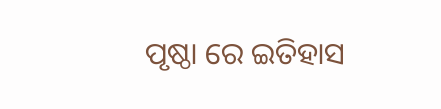ପୃଷ୍ଠା ରେ ଇତିହାସ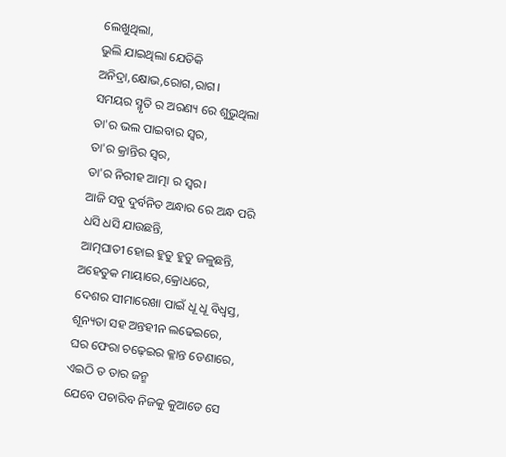ଲେଖୁଥିଲା,
ଭୁଲି ଯାଇଥିଲା ଯେତିକି ଅନିଦ୍ରା,କ୍ଷୋଭ,ରୋଗ,ରାଗ।
ସମୟର ସ୍ମୃତି ର ଅରଣ୍ୟ ରେ ଶୁଭୁଥିଲା
ତା'ର ଭଲ ପାଇବାର ସ୍ବର,
ତା'ର କ୍ରାନ୍ତିର ସ୍ବର,
ତା'ର ନିରୀହ ଆତ୍ମା ର ସ୍ବର।
ଆଜି ସବୁ ଦୁର୍ବନିତ ଅନ୍ଧାର ରେ ଅନ୍ଧ ପରି ଧସି ଧସି ଯାଉଛନ୍ତି,
ଆତ୍ମଘାତୀ ହୋଇ ହୁତୁ ହୁତୁ ଜଳୁଛନ୍ତି,
ଅହେତୁକ ମାୟାରେ,କ୍ରୋଧରେ,
ଦେଶର ସୀମାରେଖା ପାଇଁ ଧୂ ଧୂ ବିଧ୍ବସ୍ତ, ଶୂନ୍ୟତା ସହ ଅନ୍ତହୀନ ଲଢେଇରେ,
ଘର ଫେରା ଚଢ଼େଇର କ୍ଳାନ୍ତ ଡେଣାରେ,
ଏଇଠି ତ ତାର ଜନ୍ମ
ଯେବେ ପଚାରିବ ନିଜକୁ କୁଆଡେ ସେ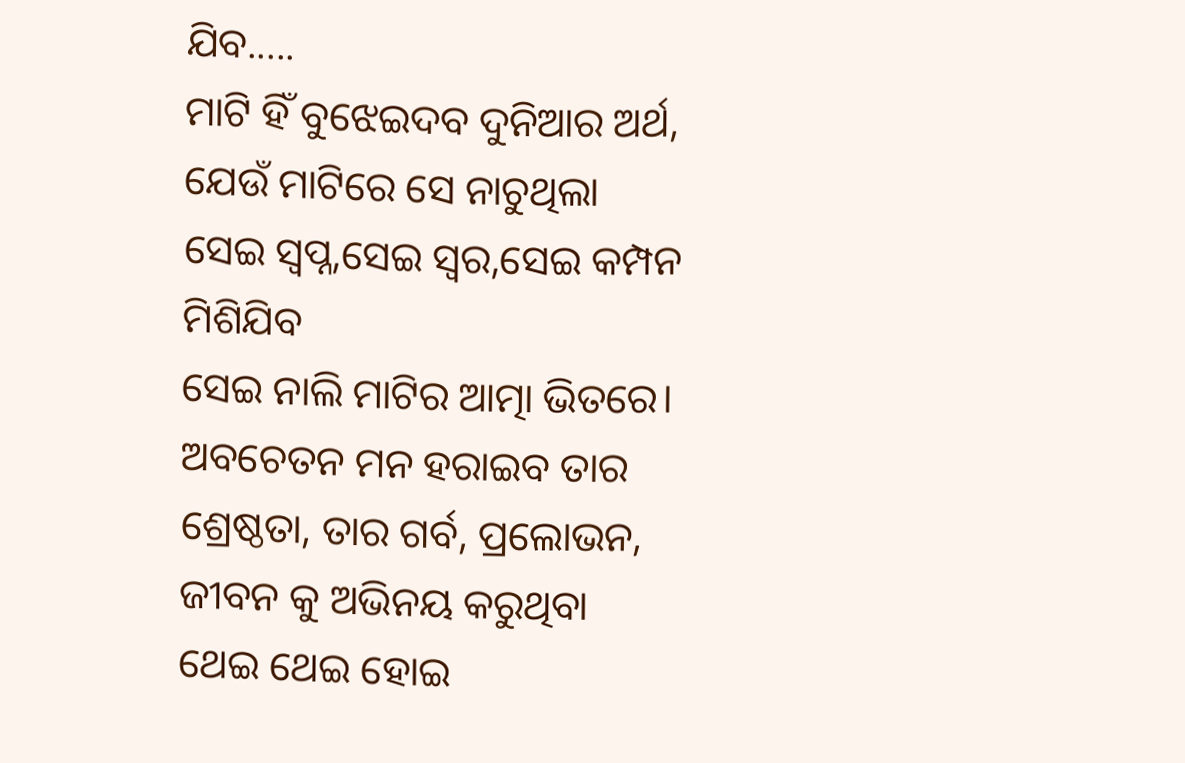ଯିବ.....
ମାଟି ହିଁ ବୁଝେଇଦବ ଦୁନିଆର ଅର୍ଥ,
ଯେଉଁ ମାଟିରେ ସେ ନାଚୁଥିଲା
ସେଇ ସ୍ବପ୍ନ,ସେଇ ସ୍ବର,ସେଇ କମ୍ପନ ମିଶିଯିବ
ସେଇ ନାଲି ମାଟିର ଆତ୍ମା ଭିତରେ।
ଅବଚେତନ ମନ ହରାଇବ ତାର ଶ୍ରେଷ୍ଠତା, ତାର ଗର୍ବ, ପ୍ରଲୋଭନ,
ଜୀବନ କୁ ଅଭିନୟ କରୁଥିବା
ଥେଇ ଥେଇ ହୋଇ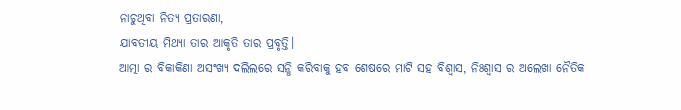ନାଚୁଥିବା ନିତ୍ୟ ପ୍ରତାରଣା,
ଯାବତୀୟ ମିଥ୍ୟା ତାର ଆକୃତି ତାର ପ୍ରବୃତ୍ତି।
ଆତ୍ମା ର ବିକାକିଣା ଅସଂଖ୍ୟ ଦଲିଲରେ ସନ୍ଧି କରିବାକୁ ହବ ଶେଷରେ ମାଟି ସହ ବିଶ୍ବାସ, ନିଃଶ୍ବାସ ର ଅଲେଖା ନୈତିକ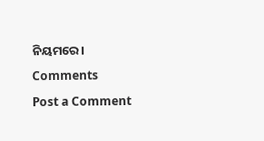ନିୟମରେ।
Comments
Post a Comment